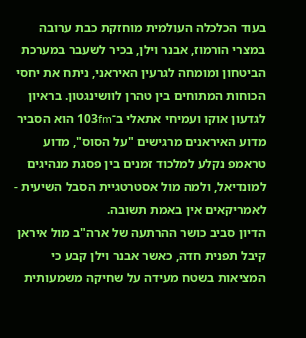בעוד הכלכלה העולמית מוחזקת כבת ערובה במצרי הורמוז, אבנר וילן, בכיר לשעבר במערכת הביטחון ומומחה לגרעין האיראני, ניתח את יחסי הכוחות המתוחים בין טהרן לוושינגטון. בראיון לגדעון אוקו ועמיחי אתאלי ב־103fm הוא הסביר מדוע האיראנים מרגישים "על הסוס", מדוע טראמפ נקלע למלכוד זמנים בין פסגת מנהיגים למונדיאל, ולמה מול אסטרטגיית הסבל השיעית - לאמריקאים אין באמת תשובה.
הדיון סביב כושר ההרתעה של ארה"ב מול איראן קיבל תפנית חדה, כאשר אבנר וילן קבע כי המציאות בשטח מעידה על שחיקה משמעותית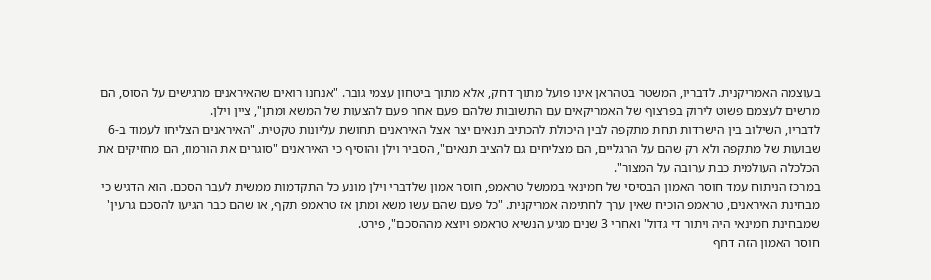בעוצמה האמריקנית. לדבריו, המשטר בטהראן אינו פועל מתוך דחק, אלא מתוך ביטחון עצמי גובר. "אנחנו רואים שהאיראנים מרגישים על הסוס, הם מרשים לעצמם פשוט לירוק בפרצוף של האמריקאים עם התשובות שלהם פעם אחר פעם להצעות של המשא ומתן", ציין וילן.
לדבריו, השילוב בין הישרדות תחת מתקפה לבין היכולת להכתיב תנאים יצר אצל האיראנים תחושת עליונות טקטית. "האיראנים הצליחו לעמוד ב-6 שבועות של מתקפה ולא רק שהם על הרגליים, הם מצליחים גם להציב תנאים", הסביר וילן והוסיף כי האיראנים "סוגרים את הורמוז, הם מחזיקים את הכלכלה העולמית כבת ערובה על המצור".
במרכז הניתוח עמד חוסר האמון הבסיסי של חמינאי בממשל טראמפ, חוסר אמון שלדברי וילן מונע כל התקדמות ממשית לעבר הסכם. הוא הדגיש כי מבחינת האיראנים, טראמפ הוכיח שאין ערך לחתימה אמריקנית. "כל פעם שהם עשו משא ומתן אז טראמפ תקף, או שהם כבר הגיעו להסכם גרעין' שמבחינת חמינאי היה ויתור די גדול' ואחרי 3 שנים מגיע הנשיא טראמפ ויוצא מההסכם", פירט.
חוסר האמון הזה דחף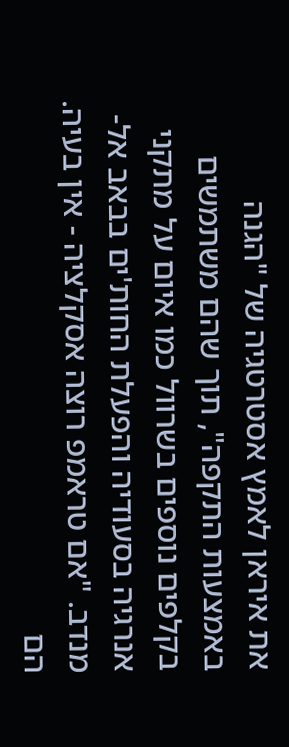את איראן לאמץ אסטרטגיה של "הגנה באמצעות התקפה", תוך שהם משתמשים בקלפים נוספים בשרוול כמו איום על מתקני אנרגיה בסעודיה והפעלת החות'ים בבאב אל-מנדב. "אם טראמפ רוצה אסקלציה - אין בעיה. הם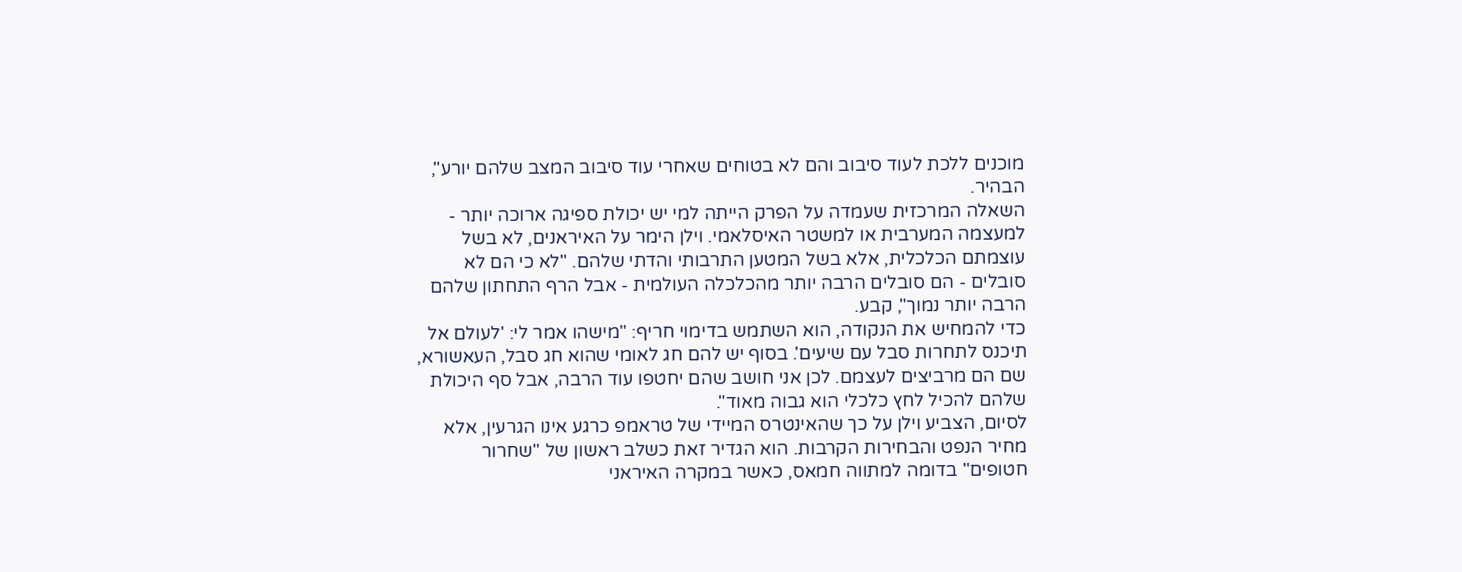מוכנים ללכת לעוד סיבוב והם לא בטוחים שאחרי עוד סיבוב המצב שלהם יורע", הבהיר.
השאלה המרכזית שעמדה על הפרק הייתה למי יש יכולת ספיגה ארוכה יותר - למעצמה המערבית או למשטר האיסלאמי. וילן הימר על האיראנים, לא בשל עוצמתם הכלכלית, אלא בשל המטען התרבותי והדתי שלהם. "לא כי הם לא סובלים - הם סובלים הרבה יותר מהכלכלה העולמית - אבל הרף התחתון שלהם הרבה יותר נמוך", קבע.
כדי להמחיש את הנקודה, הוא השתמש בדימוי חריף: "מישהו אמר לי: 'לעולם אל תיכנס לתחרות סבל עם שיעים'. בסוף יש להם חג לאומי שהוא חג סבל, העאשורא, שם הם מרביצים לעצמם. לכן אני חושב שהם יחטפו עוד הרבה, אבל סף היכולת שלהם להכיל לחץ כלכלי הוא גבוה מאוד".
לסיום, הצביע וילן על כך שהאינטרס המיידי של טראמפ כרגע אינו הגרעין, אלא מחיר הנפט והבחירות הקרבות. הוא הגדיר זאת כשלב ראשון של "שחרור חטופים" בדומה למתווה חמאס, כאשר במקרה האיראני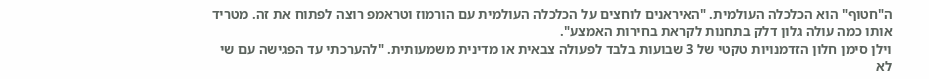ה"חטוף" הוא הכלכלה העולמית. "האיראנים לוחצים על הכלכלה העולמית עם הורמוז וטראמפ רוצה לפתוח את זה. מטריד אותו כמה עולה גלון דלק בתחנות לקראת בחירות האמצע".
וילן סימן חלון הזדמנויות טקטי של 3 שבועות בלבד לפעולה צבאית או מדינית משמעותית. "להערכתי עד הפגישה עם שי לא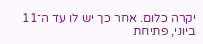יקרה כלום. אחר כך יש לו עד ה־11 ביוני, פתיחת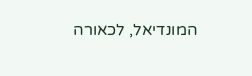המונדיאל, לכאורה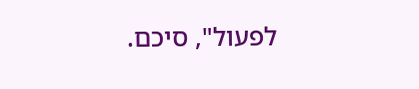לפעול", סיכם.